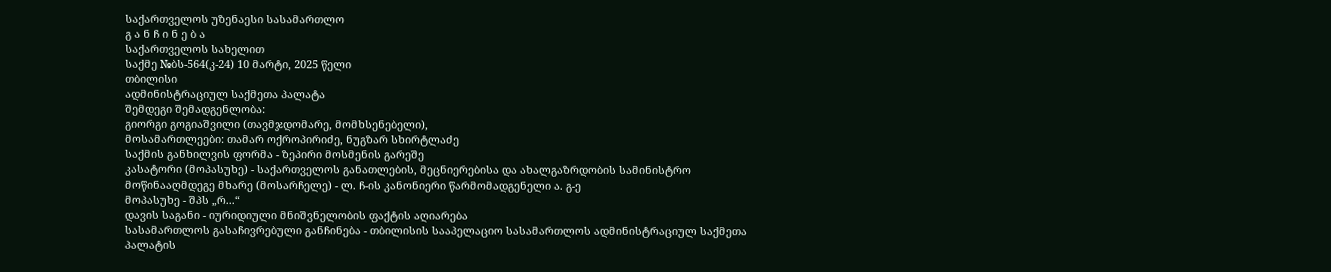საქართველოს უზენაესი სასამართლო
გ ა ნ ჩ ი ნ ე ბ ა
საქართველოს სახელით
საქმე №ბს-564(კ-24) 10 მარტი, 2025 წელი
თბილისი
ადმინისტრაციულ საქმეთა პალატა
შემდეგი შემადგენლობა:
გიორგი გოგიაშვილი (თავმჯდომარე, მომხსენებელი),
მოსამართლეები: თამარ ოქროპირიძე, ნუგზარ სხირტლაძე
საქმის განხილვის ფორმა - ზეპირი მოსმენის გარეშე
კასატორი (მოპასუხე) - საქართველოს განათლების, მეცნიერებისა და ახალგაზრდობის სამინისტრო
მოწინააღმდეგე მხარე (მოსარჩელე) - ლ. ჩ-ის კანონიერი წარმომადგენელი ა. გ-ე
მოპასუხე - შპს „რ...“
დავის საგანი - იურიდიული მნიშვნელობის ფაქტის აღიარება
სასამართლოს გასაჩივრებული განჩინება - თბილისის სააპელაციო სასამართლოს ადმინისტრაციულ საქმეთა პალატის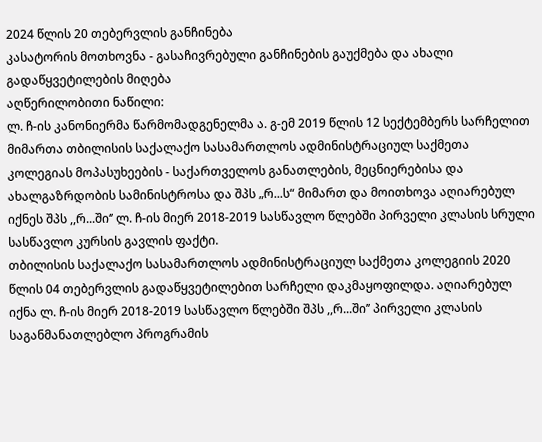2024 წლის 20 თებერვლის განჩინება
კასატორის მოთხოვნა - გასაჩივრებული განჩინების გაუქმება და ახალი გადაწყვეტილების მიღება
აღწერილობითი ნაწილი:
ლ. ჩ-ის კანონიერმა წარმომადგენელმა ა. გ-ემ 2019 წლის 12 სექტემბერს სარჩელით მიმართა თბილისის საქალაქო სასამართლოს ადმინისტრაციულ საქმეთა კოლეგიას მოპასუხეების - საქართველოს განათლების, მეცნიერებისა და ახალგაზრდობის სამინისტროსა და შპს „რ...ს“ მიმართ და მოითხოვა აღიარებულ იქნეს შპს ,,რ...ში‘’ ლ. ჩ-ის მიერ 2018-2019 სასწავლო წლებში პირველი კლასის სრული სასწავლო კურსის გავლის ფაქტი.
თბილისის საქალაქო სასამართლოს ადმინისტრაციულ საქმეთა კოლეგიის 2020 წლის 04 თებერვლის გადაწყვეტილებით სარჩელი დაკმაყოფილდა. აღიარებულ იქნა ლ. ჩ-ის მიერ 2018-2019 სასწავლო წლებში შპს ,,რ...ში’’ პირველი კლასის საგანმანათლებლო პროგრამის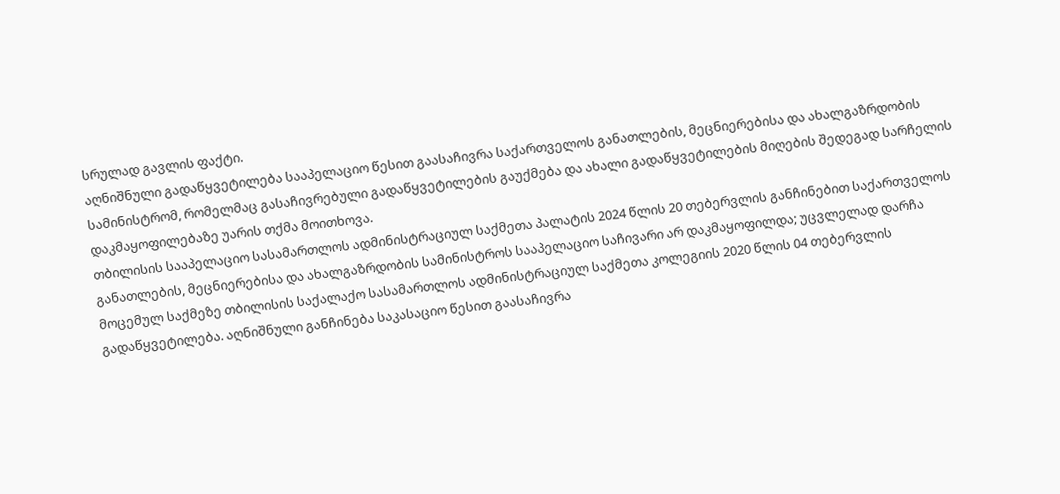სრულად გავლის ფაქტი.
აღნიშნული გადაწყვეტილება სააპელაციო წესით გაასაჩივრა საქართველოს განათლების, მეცნიერებისა და ახალგაზრდობის სამინისტრომ, რომელმაც გასაჩივრებული გადაწყვეტილების გაუქმება და ახალი გადაწყვეტილების მიღების შედეგად სარჩელის დაკმაყოფილებაზე უარის თქმა მოითხოვა.
თბილისის სააპელაციო სასამართლოს ადმინისტრაციულ საქმეთა პალატის 2024 წლის 20 თებერვლის განჩინებით საქართველოს განათლების, მეცნიერებისა და ახალგაზრდობის სამინისტროს სააპელაციო საჩივარი არ დაკმაყოფილდა; უცვლელად დარჩა მოცემულ საქმეზე თბილისის საქალაქო სასამართლოს ადმინისტრაციულ საქმეთა კოლეგიის 2020 წლის 04 თებერვლის გადაწყვეტილება. აღნიშნული განჩინება საკასაციო წესით გაასაჩივრა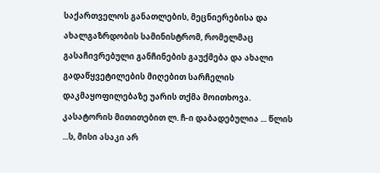საქართველოს განათლების, მეცნიერებისა და ახალგაზრდობის სამინისტრომ, რომელმაც გასაჩივრებული განჩინების გაუქმება და ახალი გადაწყვეტილების მიღებით სარჩელის დაკმაყოფილებაზე უარის თქმა მოითხოვა.
კასატორის მითითებით ლ. ჩ-ი დაბადებულია ... წლის ...ს, მისი ასაკი არ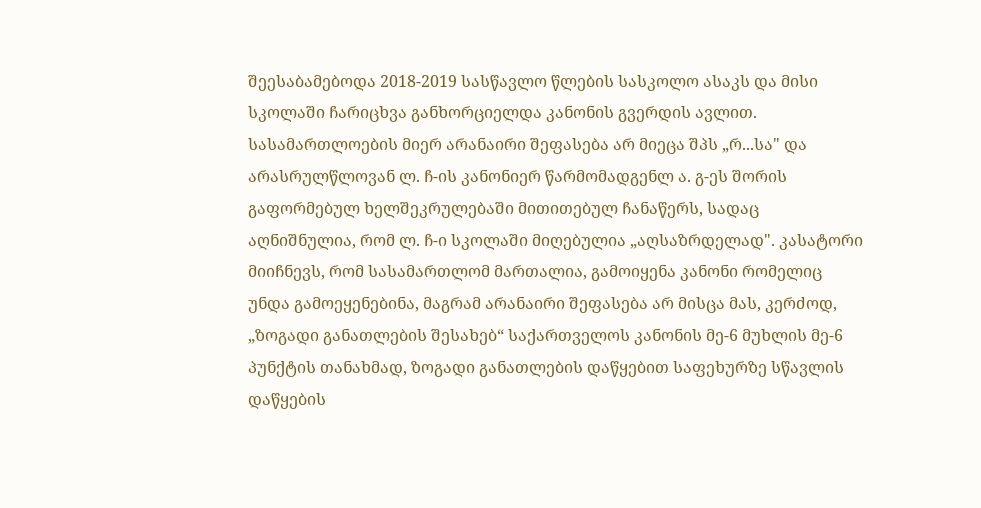შეესაბამებოდა 2018-2019 სასწავლო წლების სასკოლო ასაკს და მისი სკოლაში ჩარიცხვა განხორციელდა კანონის გვერდის ავლით. სასამართლოების მიერ არანაირი შეფასება არ მიეცა შპს „რ...სა" და არასრულწლოვან ლ. ჩ-ის კანონიერ წარმომადგენლ ა. გ-ეს შორის გაფორმებულ ხელშეკრულებაში მითითებულ ჩანაწერს, სადაც აღნიშნულია, რომ ლ. ჩ-ი სკოლაში მიღებულია „აღსაზრდელად". კასატორი მიიჩნევს, რომ სასამართლომ მართალია, გამოიყენა კანონი რომელიც უნდა გამოეყენებინა, მაგრამ არანაირი შეფასება არ მისცა მას, კერძოდ, „ზოგადი განათლების შესახებ“ საქართველოს კანონის მე-6 მუხლის მე-6 პუნქტის თანახმად, ზოგადი განათლების დაწყებით საფეხურზე სწავლის დაწყების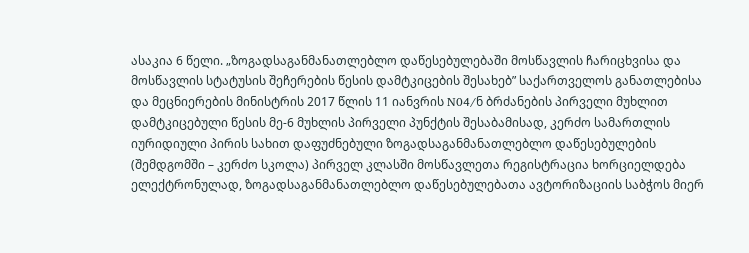ასაკია 6 წელი. „ზოგადსაგანმანათლებლო დაწესებულებაში მოსწავლის ჩარიცხვისა და მოსწავლის სტატუსის შეჩერების წესის დამტკიცების შესახებ” საქართველოს განათლებისა და მეცნიერების მინისტრის 2017 წლის 11 იანვრის N04/ნ ბრძანების პირველი მუხლით დამტკიცებული წესის მე-6 მუხლის პირველი პუნქტის შესაბამისად, კერძო სამართლის იურიდიული პირის სახით დაფუძნებული ზოგადსაგანმანათლებლო დაწესებულების (შემდგომში – კერძო სკოლა) პირველ კლასში მოსწავლეთა რეგისტრაცია ხორციელდება ელექტრონულად, ზოგადსაგანმანათლებლო დაწესებულებათა ავტორიზაციის საბჭოს მიერ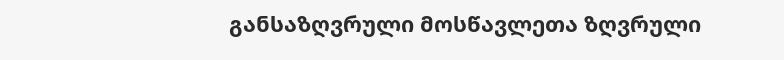განსაზღვრული მოსწავლეთა ზღვრული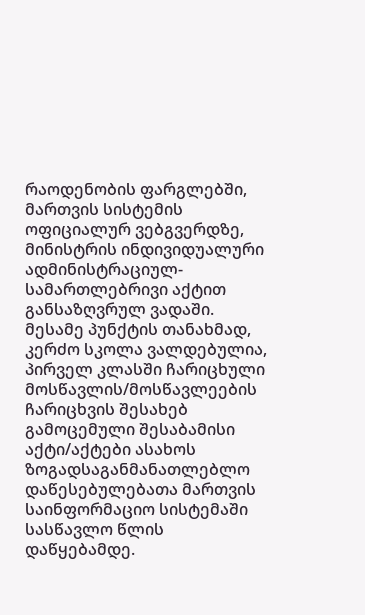რაოდენობის ფარგლებში, მართვის სისტემის ოფიციალურ ვებგვერდზე, მინისტრის ინდივიდუალური ადმინისტრაციულ- სამართლებრივი აქტით განსაზღვრულ ვადაში. მესამე პუნქტის თანახმად, კერძო სკოლა ვალდებულია, პირველ კლასში ჩარიცხული მოსწავლის/მოსწავლეების ჩარიცხვის შესახებ გამოცემული შესაბამისი აქტი/აქტები ასახოს ზოგადსაგანმანათლებლო დაწესებულებათა მართვის საინფორმაციო სისტემაში სასწავლო წლის დაწყებამდე.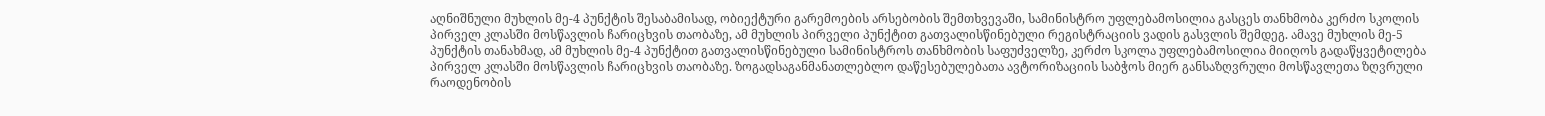აღნიშნული მუხლის მე-4 პუნქტის შესაბამისად, ობიექტური გარემოების არსებობის შემთხვევაში, სამინისტრო უფლებამოსილია გასცეს თანხმობა კერძო სკოლის პირველ კლასში მოსწავლის ჩარიცხვის თაობაზე, ამ მუხლის პირველი პუნქტით გათვალისწინებული რეგისტრაციის ვადის გასვლის შემდეგ. ამავე მუხლის მე-5 პუნქტის თანახმად, ამ მუხლის მე-4 პუნქტით გათვალისწინებული სამინისტროს თანხმობის საფუძველზე, კერძო სკოლა უფლებამოსილია მიიღოს გადაწყვეტილება პირველ კლასში მოსწავლის ჩარიცხვის თაობაზე. ზოგადსაგანმანათლებლო დაწესებულებათა ავტორიზაციის საბჭოს მიერ განსაზღვრული მოსწავლეთა ზღვრული რაოდენობის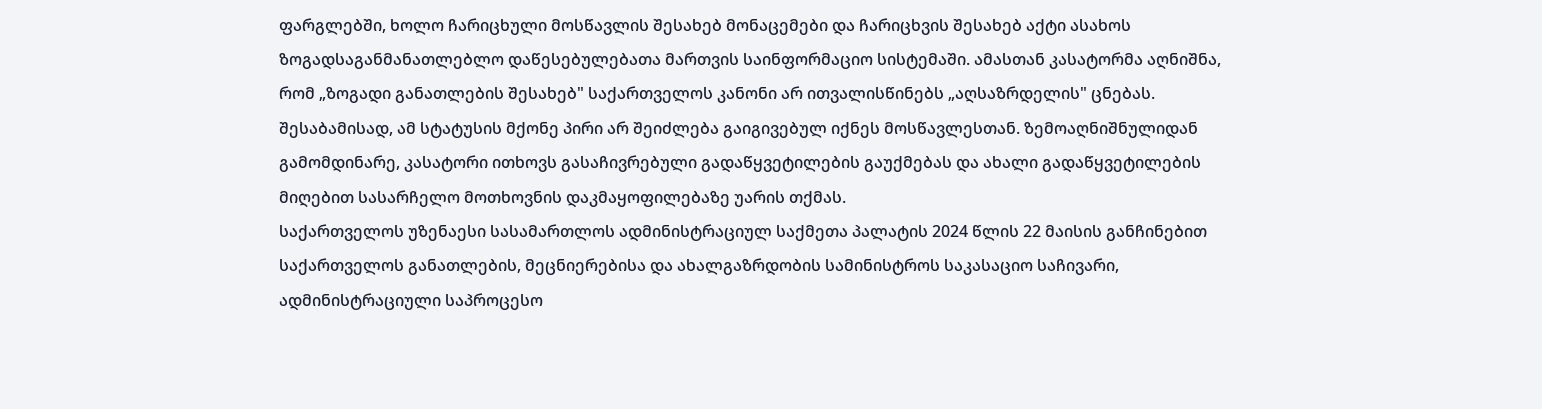ფარგლებში, ხოლო ჩარიცხული მოსწავლის შესახებ მონაცემები და ჩარიცხვის შესახებ აქტი ასახოს ზოგადსაგანმანათლებლო დაწესებულებათა მართვის საინფორმაციო სისტემაში. ამასთან კასატორმა აღნიშნა, რომ „ზოგადი განათლების შესახებ" საქართველოს კანონი არ ითვალისწინებს „აღსაზრდელის" ცნებას. შესაბამისად, ამ სტატუსის მქონე პირი არ შეიძლება გაიგივებულ იქნეს მოსწავლესთან. ზემოაღნიშნულიდან გამომდინარე, კასატორი ითხოვს გასაჩივრებული გადაწყვეტილების გაუქმებას და ახალი გადაწყვეტილების მიღებით სასარჩელო მოთხოვნის დაკმაყოფილებაზე უარის თქმას.
საქართველოს უზენაესი სასამართლოს ადმინისტრაციულ საქმეთა პალატის 2024 წლის 22 მაისის განჩინებით საქართველოს განათლების, მეცნიერებისა და ახალგაზრდობის სამინისტროს საკასაციო საჩივარი, ადმინისტრაციული საპროცესო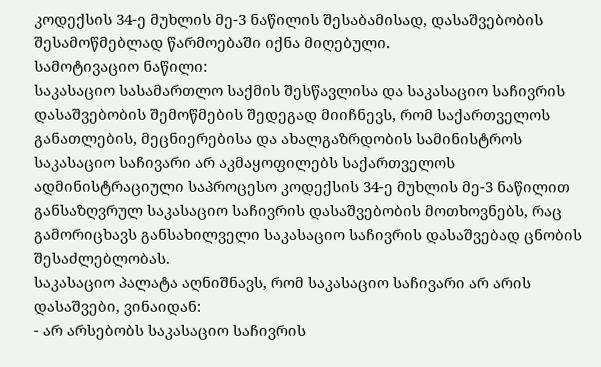კოდექსის 34-ე მუხლის მე-3 ნაწილის შესაბამისად, დასაშვებობის შესამოწმებლად წარმოებაში იქნა მიღებული.
სამოტივაციო ნაწილი:
საკასაციო სასამართლო საქმის შესწავლისა და საკასაციო საჩივრის დასაშვებობის შემოწმების შედეგად მიიჩნევს, რომ საქართველოს განათლების, მეცნიერებისა და ახალგაზრდობის სამინისტროს საკასაციო საჩივარი არ აკმაყოფილებს საქართველოს ადმინისტრაციული საპროცესო კოდექსის 34-ე მუხლის მე-3 ნაწილით განსაზღვრულ საკასაციო საჩივრის დასაშვებობის მოთხოვნებს, რაც გამორიცხავს განსახილველი საკასაციო საჩივრის დასაშვებად ცნობის შესაძლებლობას.
საკასაციო პალატა აღნიშნავს, რომ საკასაციო საჩივარი არ არის დასაშვები, ვინაიდან:
- არ არსებობს საკასაციო საჩივრის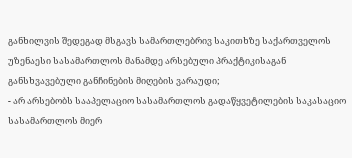განხილვის შედეგად მსგავს სამართლებრივ საკითხზე საქართველოს უზენაესი სასამართლოს მანამდე არსებული პრაქტიკისაგან განსხვავებული განჩინების მიღების ვარაუდი;
- არ არსებობს სააპელაციო სასამართლოს გადაწყვეტილების საკასაციო სასამართლოს მიერ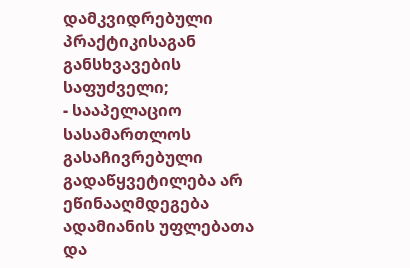დამკვიდრებული პრაქტიკისაგან განსხვავების საფუძველი;
- სააპელაციო სასამართლოს გასაჩივრებული გადაწყვეტილება არ ეწინააღმდეგება ადამიანის უფლებათა და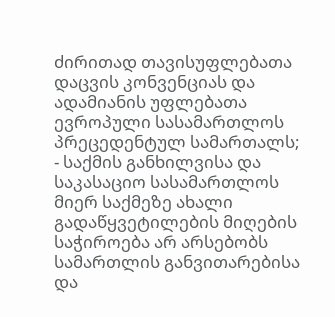ძირითად თავისუფლებათა დაცვის კონვენციას და ადამიანის უფლებათა ევროპული სასამართლოს პრეცედენტულ სამართალს;
- საქმის განხილვისა და საკასაციო სასამართლოს მიერ საქმეზე ახალი გადაწყვეტილების მიღების საჭიროება არ არსებობს სამართლის განვითარებისა და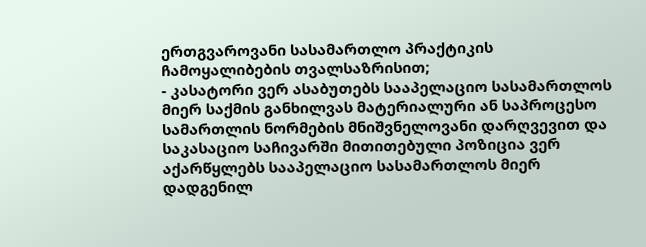ერთგვაროვანი სასამართლო პრაქტიკის ჩამოყალიბების თვალსაზრისით;
- კასატორი ვერ ასაბუთებს სააპელაციო სასამართლოს მიერ საქმის განხილვას მატერიალური ან საპროცესო სამართლის ნორმების მნიშვნელოვანი დარღვევით და საკასაციო საჩივარში მითითებული პოზიცია ვერ აქარწყლებს სააპელაციო სასამართლოს მიერ დადგენილ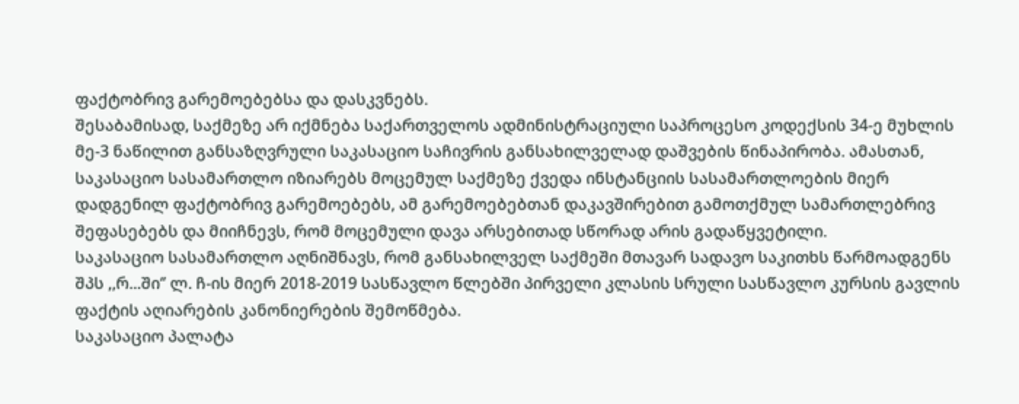ფაქტობრივ გარემოებებსა და დასკვნებს.
შესაბამისად, საქმეზე არ იქმნება საქართველოს ადმინისტრაციული საპროცესო კოდექსის 34-ე მუხლის მე-3 ნაწილით განსაზღვრული საკასაციო საჩივრის განსახილველად დაშვების წინაპირობა. ამასთან, საკასაციო სასამართლო იზიარებს მოცემულ საქმეზე ქვედა ინსტანციის სასამართლოების მიერ დადგენილ ფაქტობრივ გარემოებებს, ამ გარემოებებთან დაკავშირებით გამოთქმულ სამართლებრივ შეფასებებს და მიიჩნევს, რომ მოცემული დავა არსებითად სწორად არის გადაწყვეტილი.
საკასაციო სასამართლო აღნიშნავს, რომ განსახილველ საქმეში მთავარ სადავო საკითხს წარმოადგენს შპს ,,რ...ში‘’ ლ. ჩ-ის მიერ 2018-2019 სასწავლო წლებში პირველი კლასის სრული სასწავლო კურსის გავლის ფაქტის აღიარების კანონიერების შემოწმება.
საკასაციო პალატა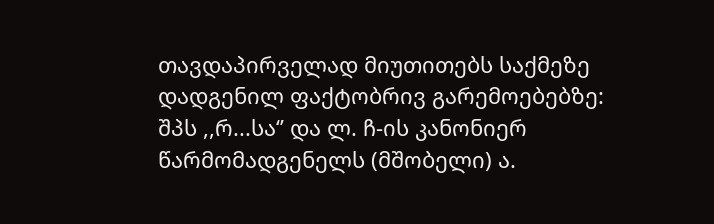თავდაპირველად მიუთითებს საქმეზე დადგენილ ფაქტობრივ გარემოებებზე:
შპს ,,რ...სა‘’ და ლ. ჩ-ის კანონიერ წარმომადგენელს (მშობელი) ა.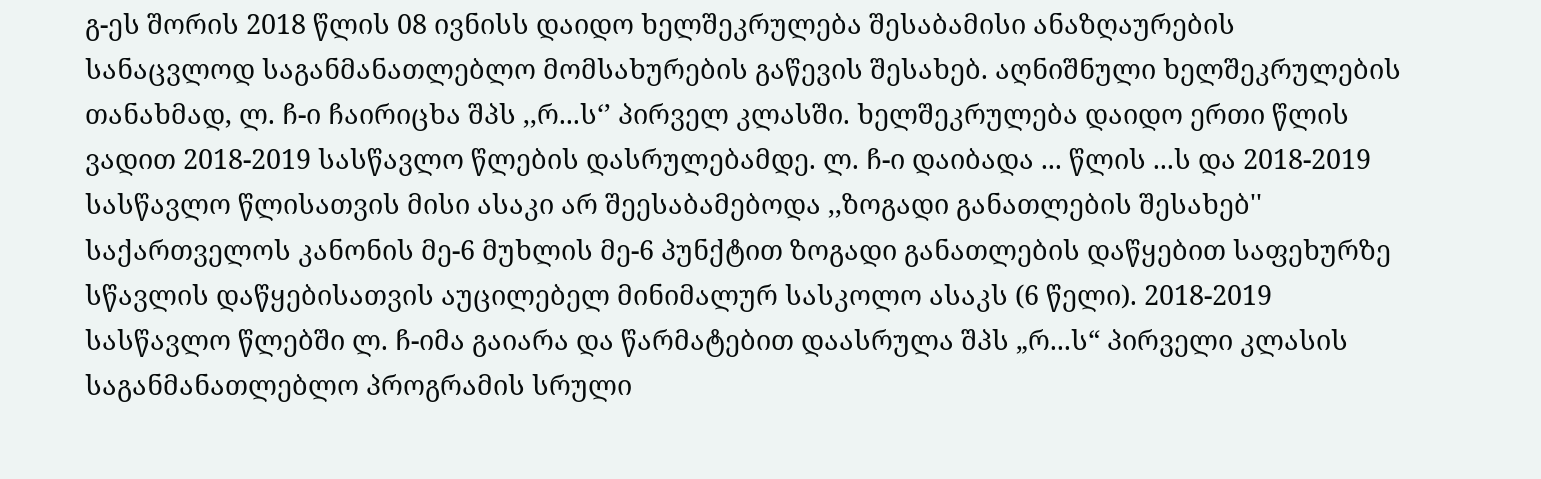გ-ეს შორის 2018 წლის 08 ივნისს დაიდო ხელშეკრულება შესაბამისი ანაზღაურების სანაცვლოდ საგანმანათლებლო მომსახურების გაწევის შესახებ. აღნიშნული ხელშეკრულების თანახმად, ლ. ჩ-ი ჩაირიცხა შპს ,,რ...ს‘’ პირველ კლასში. ხელშეკრულება დაიდო ერთი წლის ვადით 2018-2019 სასწავლო წლების დასრულებამდე. ლ. ჩ-ი დაიბადა ... წლის ...ს და 2018-2019 სასწავლო წლისათვის მისი ასაკი არ შეესაბამებოდა ,,ზოგადი განათლების შესახებ'' საქართველოს კანონის მე-6 მუხლის მე-6 პუნქტით ზოგადი განათლების დაწყებით საფეხურზე სწავლის დაწყებისათვის აუცილებელ მინიმალურ სასკოლო ასაკს (6 წელი). 2018-2019 სასწავლო წლებში ლ. ჩ-იმა გაიარა და წარმატებით დაასრულა შპს „რ...ს“ პირველი კლასის საგანმანათლებლო პროგრამის სრული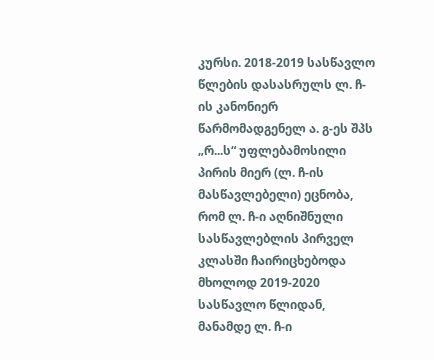კურსი. 2018-2019 სასწავლო წლების დასასრულს ლ. ჩ-ის კანონიერ წარმომადგენელ ა. გ-ეს შპს „რ...ს“ უფლებამოსილი პირის მიერ (ლ. ჩ-ის მასწავლებელი) ეცნობა, რომ ლ. ჩ-ი აღნიშნული სასწავლებლის პირველ კლასში ჩაირიცხებოდა მხოლოდ 2019-2020 სასწავლო წლიდან, მანამდე ლ. ჩ-ი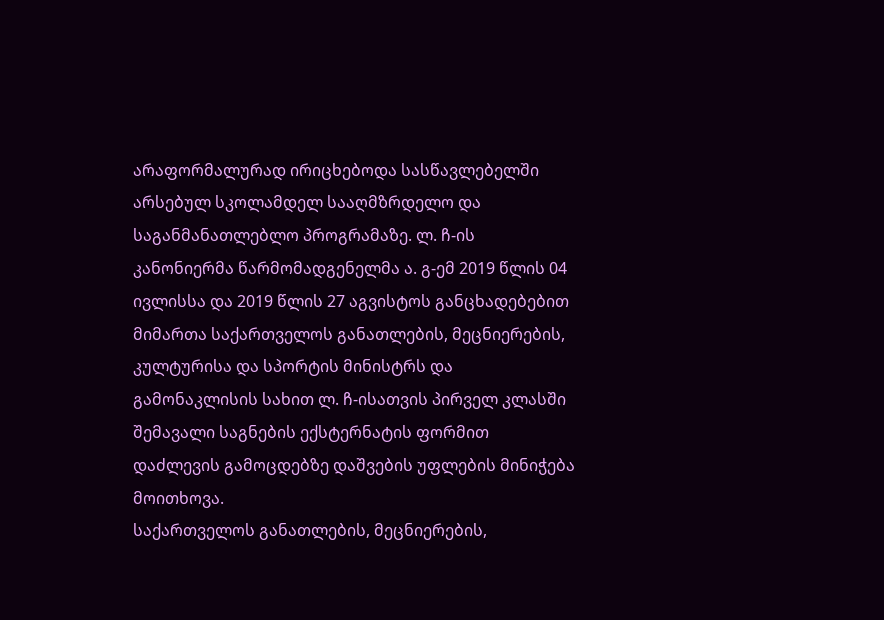არაფორმალურად ირიცხებოდა სასწავლებელში არსებულ სკოლამდელ სააღმზრდელო და საგანმანათლებლო პროგრამაზე. ლ. ჩ-ის კანონიერმა წარმომადგენელმა ა. გ-ემ 2019 წლის 04 ივლისსა და 2019 წლის 27 აგვისტოს განცხადებებით მიმართა საქართველოს განათლების, მეცნიერების, კულტურისა და სპორტის მინისტრს და გამონაკლისის სახით ლ. ჩ-ისათვის პირველ კლასში შემავალი საგნების ექსტერნატის ფორმით დაძლევის გამოცდებზე დაშვების უფლების მინიჭება მოითხოვა.
საქართველოს განათლების, მეცნიერების,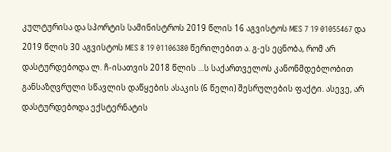კულტურისა და სპორტის სამინისტროს 2019 წლის 16 აგვისტოს MES 7 19 01055467 და 2019 წლის 30 აგვისტოს MES 8 19 01106380 წერილებით ა. გ-ეს ეცნობა, რომ არ დასტურდებოდა ლ. ჩ-ისათვის 2018 წლის ...ს საქართველოს კანონმდებლობით განსაზღვრული სწავლის დაწყების ასაკის (6 წელი) შესრულების ფაქტი. ასევე, არ დასტურდებოდა ექსტერნატის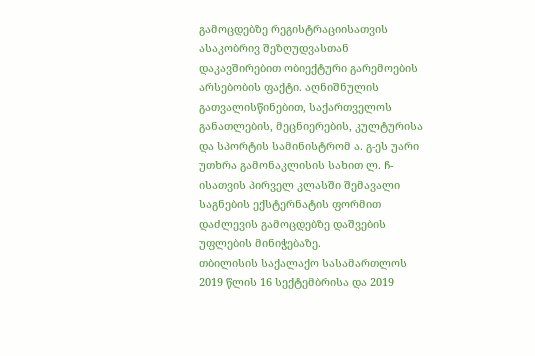გამოცდებზე რეგისტრაციისათვის ასაკობრივ შეზღუდვასთან დაკავშირებით ობიექტური გარემოების არსებობის ფაქტი. აღნიშნულის გათვალისწინებით, საქართველოს განათლების, მეცნიერების, კულტურისა და სპორტის სამინისტრომ ა. გ-ეს უარი უთხრა გამონაკლისის სახით ლ. ჩ-ისათვის პირველ კლასში შემავალი საგნების ექსტერნატის ფორმით დაძლევის გამოცდებზე დაშვების უფლების მინიჭებაზე.
თბილისის საქალაქო სასამართლოს 2019 წლის 16 სექტემბრისა და 2019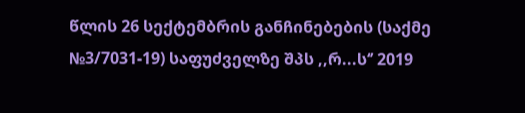წლის 26 სექტემბრის განჩინებების (საქმე №3/7031-19) საფუძველზე შპს ,,რ...ს‘’ 2019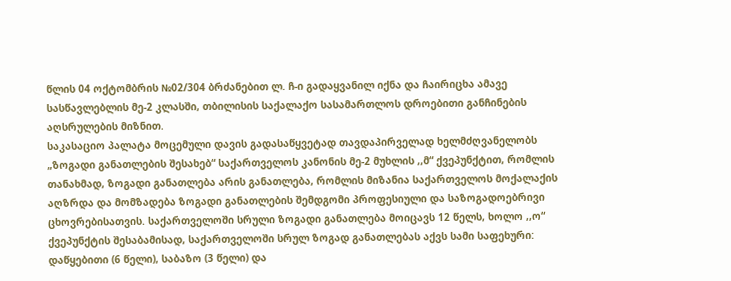წლის 04 ოქტომბრის №02/304 ბრძანებით ლ. ჩ-ი გადაყვანილ იქნა და ჩაირიცხა ამავე სასწავლებლის მე-2 კლასში, თბილისის საქალაქო სასამართლოს დროებითი განჩინების აღსრულების მიზნით.
საკასაციო პალატა მოცემული დავის გადასაწყვეტად თავდაპირველად ხელმძღვანელობს „ზოგადი განათლების შესახებ“ საქართველოს კანონის მე-2 მუხლის ,,მ“ ქვეპუნქტით, რომლის თანახმად, ზოგადი განათლება არის განათლება, რომლის მიზანია საქართველოს მოქალაქის აღზრდა და მომზადება ზოგადი განათლების შემდგომი პროფესიული და საზოგადოებრივი ცხოვრებისათვის. საქართველოში სრული ზოგადი განათლება მოიცავს 12 წელს, ხოლო ,,ო“ ქვეპუნქტის შესაბამისად, საქართველოში სრულ ზოგად განათლებას აქვს სამი საფეხური: დაწყებითი (6 წელი), საბაზო (3 წელი) და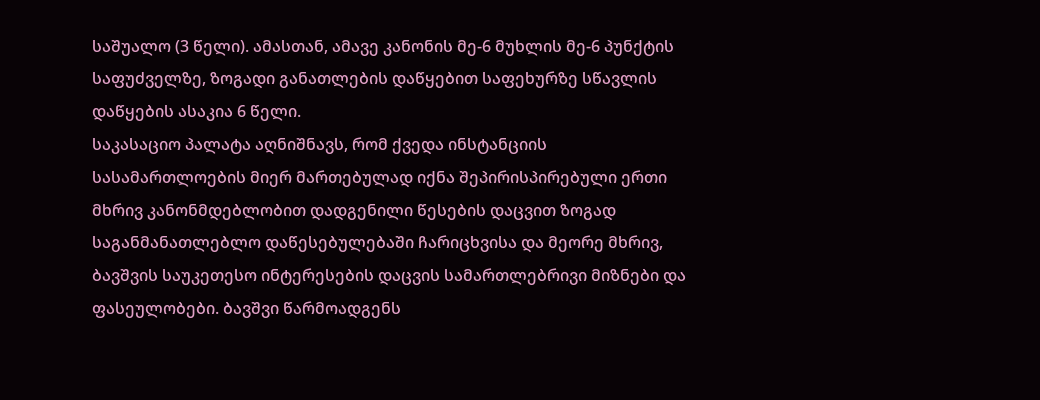საშუალო (3 წელი). ამასთან, ამავე კანონის მე-6 მუხლის მე-6 პუნქტის საფუძველზე, ზოგადი განათლების დაწყებით საფეხურზე სწავლის დაწყების ასაკია 6 წელი.
საკასაციო პალატა აღნიშნავს, რომ ქვედა ინსტანციის სასამართლოების მიერ მართებულად იქნა შეპირისპირებული ერთი მხრივ კანონმდებლობით დადგენილი წესების დაცვით ზოგად საგანმანათლებლო დაწესებულებაში ჩარიცხვისა და მეორე მხრივ, ბავშვის საუკეთესო ინტერესების დაცვის სამართლებრივი მიზნები და ფასეულობები. ბავშვი წარმოადგენს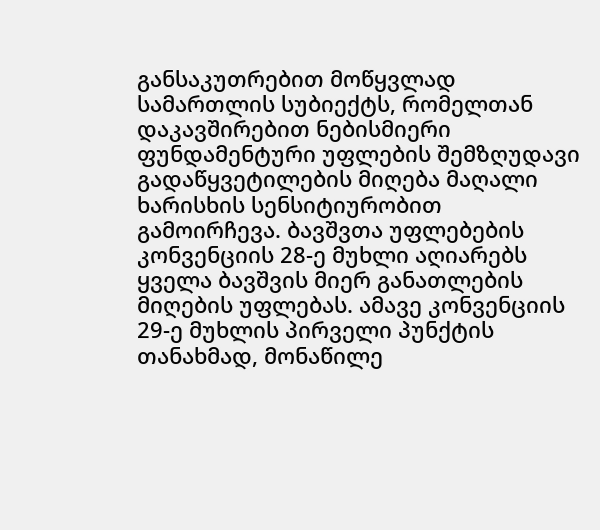განსაკუთრებით მოწყვლად სამართლის სუბიექტს, რომელთან დაკავშირებით ნებისმიერი ფუნდამენტური უფლების შემზღუდავი გადაწყვეტილების მიღება მაღალი ხარისხის სენსიტიურობით გამოირჩევა. ბავშვთა უფლებების კონვენციის 28-ე მუხლი აღიარებს ყველა ბავშვის მიერ განათლების მიღების უფლებას. ამავე კონვენციის 29-ე მუხლის პირველი პუნქტის თანახმად, მონაწილე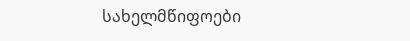სახელმწიფოები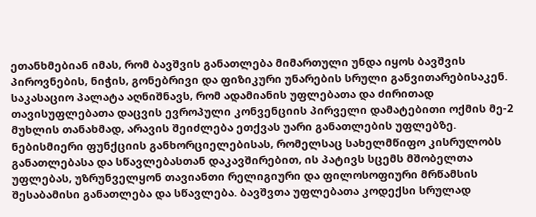ეთანხმებიან იმას, რომ ბავშვის განათლება მიმართული უნდა იყოს ბავშვის პიროვნების, ნიჭის, გონებრივი და ფიზიკური უნარების სრული განვითარებისაკენ.
საკასაციო პალატა აღნიშნავს, რომ ადამიანის უფლებათა და ძირითად თავისუფლებათა დაცვის ევროპული კონვენციის პირველი დამატებითი ოქმის მე-2 მუხლის თანახმად, არავის შეიძლება ეთქვას უარი განათლების უფლებზე. ნებისმიერი ფუნქციის განხორციელებისას, რომელსაც სახელმწიფო კისრულობს განათლებასა და სწავლებასთან დაკავშირებით, ის პატივს სცემს მშობელთა უფლებას, უზრუნველყონ თავიანთი რელიგიური და ფილოსოფიური მრწამსის შესაბამისი განათლება და სწავლება. ბავშვთა უფლებათა კოდექსი სრულად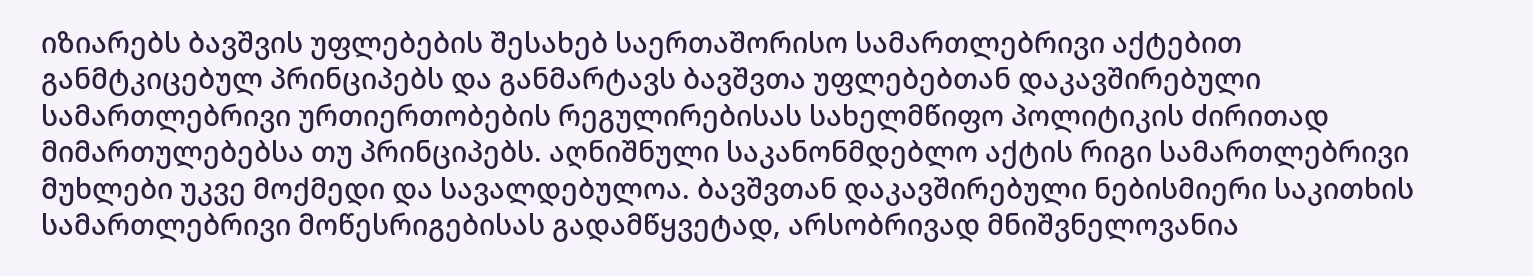იზიარებს ბავშვის უფლებების შესახებ საერთაშორისო სამართლებრივი აქტებით განმტკიცებულ პრინციპებს და განმარტავს ბავშვთა უფლებებთან დაკავშირებული სამართლებრივი ურთიერთობების რეგულირებისას სახელმწიფო პოლიტიკის ძირითად მიმართულებებსა თუ პრინციპებს. აღნიშნული საკანონმდებლო აქტის რიგი სამართლებრივი მუხლები უკვე მოქმედი და სავალდებულოა. ბავშვთან დაკავშირებული ნებისმიერი საკითხის სამართლებრივი მოწესრიგებისას გადამწყვეტად, არსობრივად მნიშვნელოვანია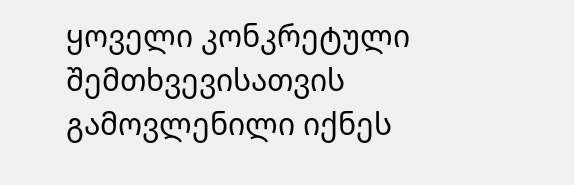ყოველი კონკრეტული შემთხვევისათვის გამოვლენილი იქნეს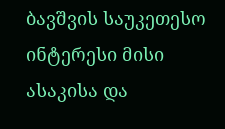ბავშვის საუკეთესო ინტერესი მისი ასაკისა და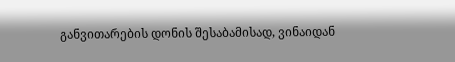განვითარების დონის შესაბამისად, ვინაიდან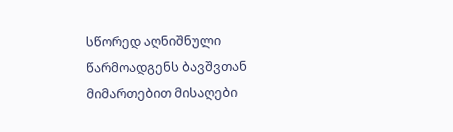სწორედ აღნიშნული წარმოადგენს ბავშვთან მიმართებით მისაღები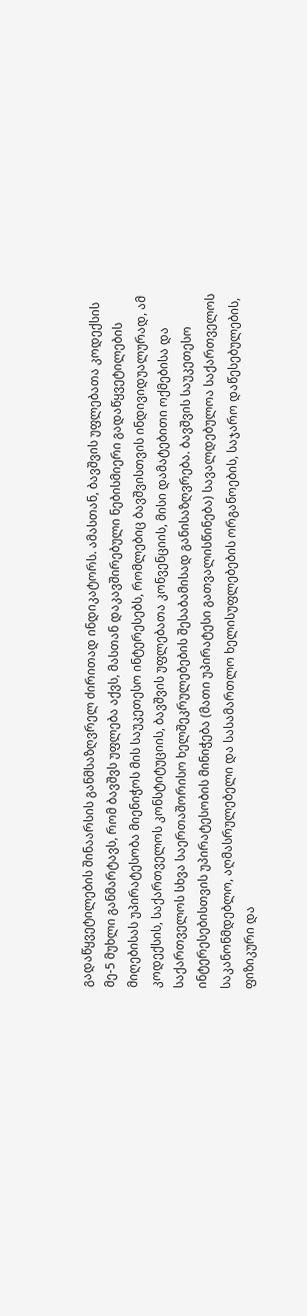გადაწყვეტილების შინაარსის განმსაზღვრელ ძირითად ინდიკატორს. ამასთან, ბავშვის უფლებათა კოდექსის მე-5 მუხლი განმარტავს, რომ ბავშვს უფლება აქვს, მასთან დაკავშირებული ნებისმიერი გადაწყვეტილების მიღებისას უპირატესობა მიენიჭოს მის საუკეთესო ინტერესებს, რომლებიც ბავშვისთვის ინდივიდუალურად, ამ კოდექსის, საქართველოს კონსტიტუციის, ბავშვის უფლებათა კონვენციის, მისი დამატებითი ოქმებისა და საქართველოს სხვა საერთაშორისო ხელშეკრულებების შესაბამისად განისაზღვრება. ბავშვის საუკეთესო ინტერესებისთვის უპირატესობის მინიჭება (მათი უპირატესი გათვალისწინება) სავალდებულოა საქართველოს საკანონმდებლო, აღმასრულებელი და სასამართლო ხელისუფლებების ორგანოების, საჯარო დაწესებულების, ფიზიკური და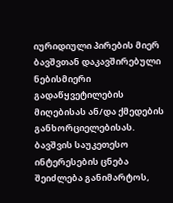იურიდიული პირების მიერ ბავშვთან დაკავშირებული ნებისმიერი გადაწყვეტილების მიღებისას ან/და ქმედების განხორციელებისას. ბავშვის საუკეთესო ინტერესების ცნება შეიძლება განიმარტოს,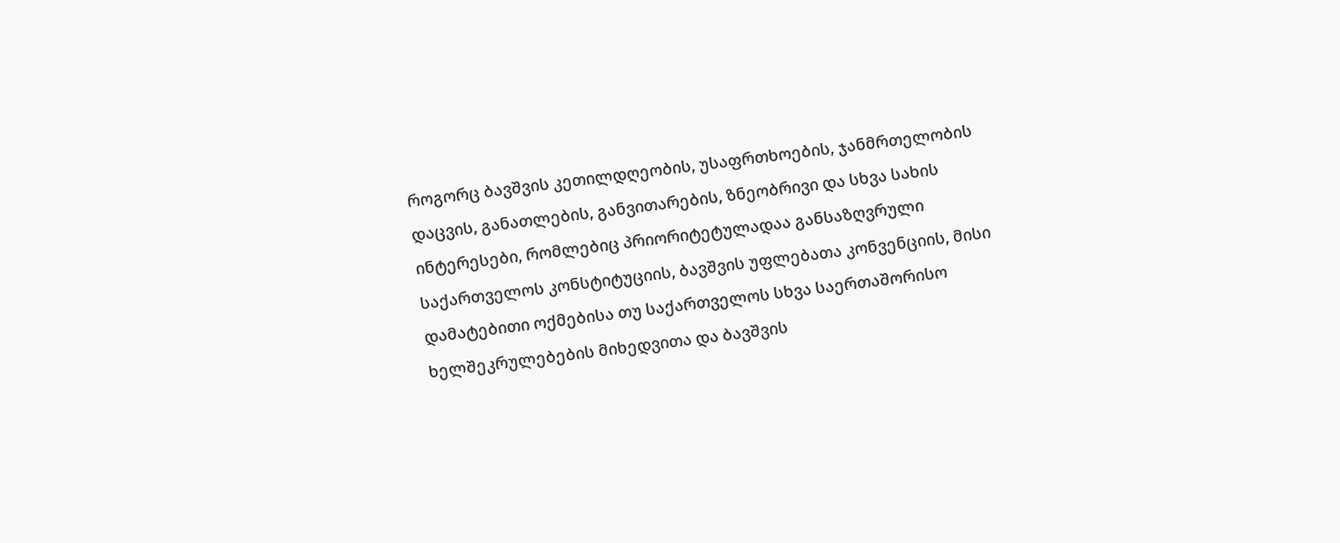როგორც ბავშვის კეთილდღეობის, უსაფრთხოების, ჯანმრთელობის დაცვის, განათლების, განვითარების, ზნეობრივი და სხვა სახის ინტერესები, რომლებიც პრიორიტეტულადაა განსაზღვრული საქართველოს კონსტიტუციის, ბავშვის უფლებათა კონვენციის, მისი დამატებითი ოქმებისა თუ საქართველოს სხვა საერთაშორისო ხელშეკრულებების მიხედვითა და ბავშვის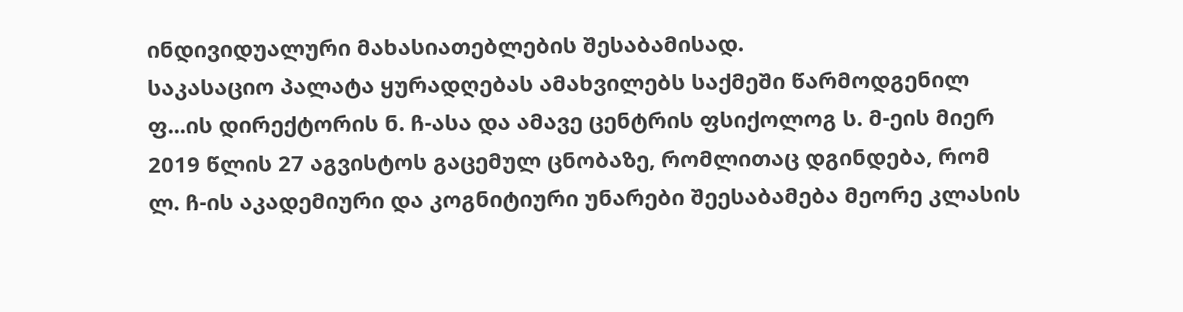ინდივიდუალური მახასიათებლების შესაბამისად.
საკასაციო პალატა ყურადღებას ამახვილებს საქმეში წარმოდგენილ ფ...ის დირექტორის ნ. ჩ-ასა და ამავე ცენტრის ფსიქოლოგ ს. მ-ეის მიერ 2019 წლის 27 აგვისტოს გაცემულ ცნობაზე, რომლითაც დგინდება, რომ ლ. ჩ-ის აკადემიური და კოგნიტიური უნარები შეესაბამება მეორე კლასის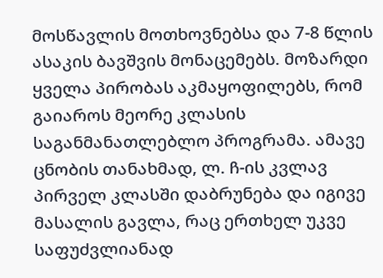მოსწავლის მოთხოვნებსა და 7-8 წლის ასაკის ბავშვის მონაცემებს. მოზარდი ყველა პირობას აკმაყოფილებს, რომ გაიაროს მეორე კლასის საგანმანათლებლო პროგრამა. ამავე ცნობის თანახმად, ლ. ჩ-ის კვლავ პირველ კლასში დაბრუნება და იგივე მასალის გავლა, რაც ერთხელ უკვე საფუძვლიანად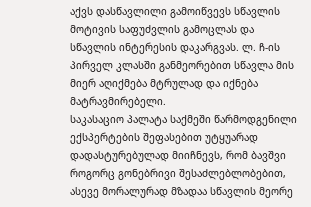აქვს დასწავლილი გამოიწვევს სწავლის მოტივის საფუძვლის გამოცლას და სწავლის ინტერესის დაკარგვას. ლ. ჩ-ის პირველ კლასში განმეორებით სწავლა მის მიერ აღიქმება მტრულად და იქნება მატრავმირებელი.
საკასაციო პალატა საქმეში წარმოდგენილი ექსპერტების შეფასებით უტყუარად დადასტურებულად მიიჩნევს, რომ ბავშვი როგორც გონებრივი შესაძლებლობებით, ასევე მორალურად მზადაა სწავლის მეორე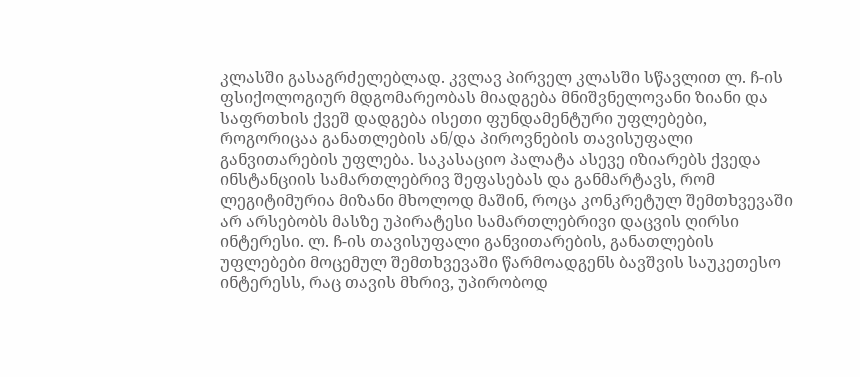კლასში გასაგრძელებლად. კვლავ პირველ კლასში სწავლით ლ. ჩ-ის ფსიქოლოგიურ მდგომარეობას მიადგება მნიშვნელოვანი ზიანი და საფრთხის ქვეშ დადგება ისეთი ფუნდამენტური უფლებები, როგორიცაა განათლების ან/და პიროვნების თავისუფალი განვითარების უფლება. საკასაციო პალატა ასევე იზიარებს ქვედა ინსტანციის სამართლებრივ შეფასებას და განმარტავს, რომ ლეგიტიმურია მიზანი მხოლოდ მაშინ, როცა კონკრეტულ შემთხვევაში არ არსებობს მასზე უპირატესი სამართლებრივი დაცვის ღირსი ინტერესი. ლ. ჩ-ის თავისუფალი განვითარების, განათლების უფლებები მოცემულ შემთხვევაში წარმოადგენს ბავშვის საუკეთესო ინტერესს, რაც თავის მხრივ, უპირობოდ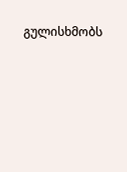გულისხმობს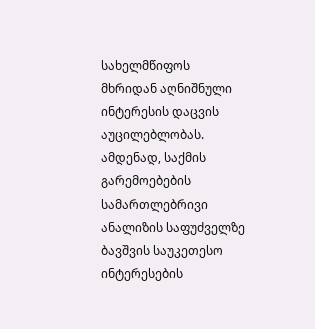სახელმწიფოს მხრიდან აღნიშნული ინტერესის დაცვის აუცილებლობას. ამდენად, საქმის გარემოებების სამართლებრივი ანალიზის საფუძველზე ბავშვის საუკეთესო ინტერესების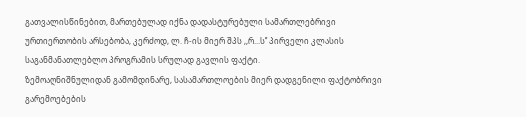გათვალისწინებით, მართებულად იქნა დადასტურებული სამართლებრივი ურთიერთობის არსებობა, კერძოდ, ლ. ჩ-ის მიერ შპს ,,რ...ს’’ პირველი კლასის საგანმანათლებლო პროგრამის სრულად გავლის ფაქტი.
ზემოაღნიშნულიდან გამომდინარე, სასამართლოების მიერ დადგენილი ფაქტობრივი გარემოებების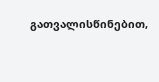გათვალისწინებით,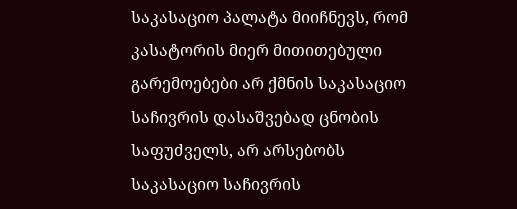საკასაციო პალატა მიიჩნევს, რომ კასატორის მიერ მითითებული გარემოებები არ ქმნის საკასაციო საჩივრის დასაშვებად ცნობის საფუძველს, არ არსებობს საკასაციო საჩივრის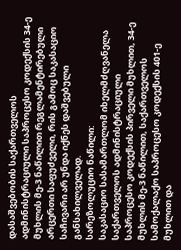დასაშვებობის საქართველოს ადმინისტრაციული საპროცესო კოდექსის 34-ე მუხლის მე-3 ნაწილით რეგლამენტირებული არცერთი საფუძველი, რის გამოც საკასაციო საჩივარი არ უნდა იქნეს დაშვებული განსახილველად.
სარეზოლუციო ნაწილი:
საკასაციო სასამართლომ იხელმძღვანელა საქართველოს ადმინისტრაციული საპროცესო კოდექსის პირველი მუხლით, 34-ე მუხლის მე-3 ნაწილით, საქართველოს სამოქალაქო საპროცესო კოდექსის 401-ე მუხლით და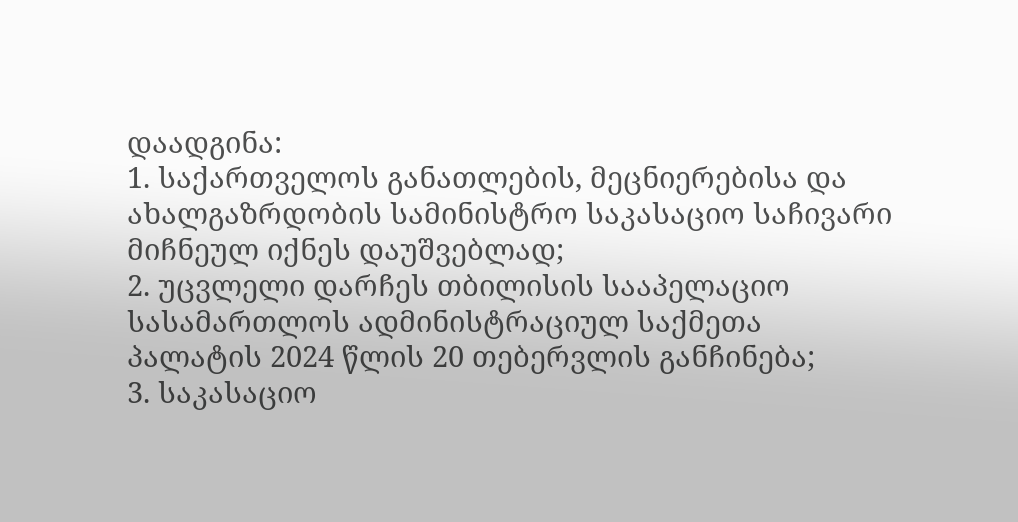დაადგინა:
1. საქართველოს განათლების, მეცნიერებისა და ახალგაზრდობის სამინისტრო საკასაციო საჩივარი მიჩნეულ იქნეს დაუშვებლად;
2. უცვლელი დარჩეს თბილისის სააპელაციო სასამართლოს ადმინისტრაციულ საქმეთა პალატის 2024 წლის 20 თებერვლის განჩინება;
3. საკასაციო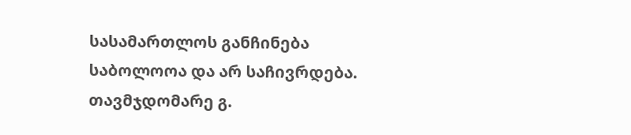სასამართლოს განჩინება საბოლოოა და არ საჩივრდება.
თავმჯდომარე გ.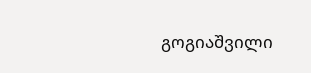გოგიაშვილი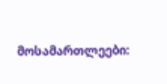მოსამართლეები: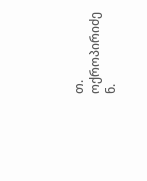თ. ოქროპირიძე
ნ.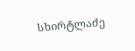სხირტლაძე